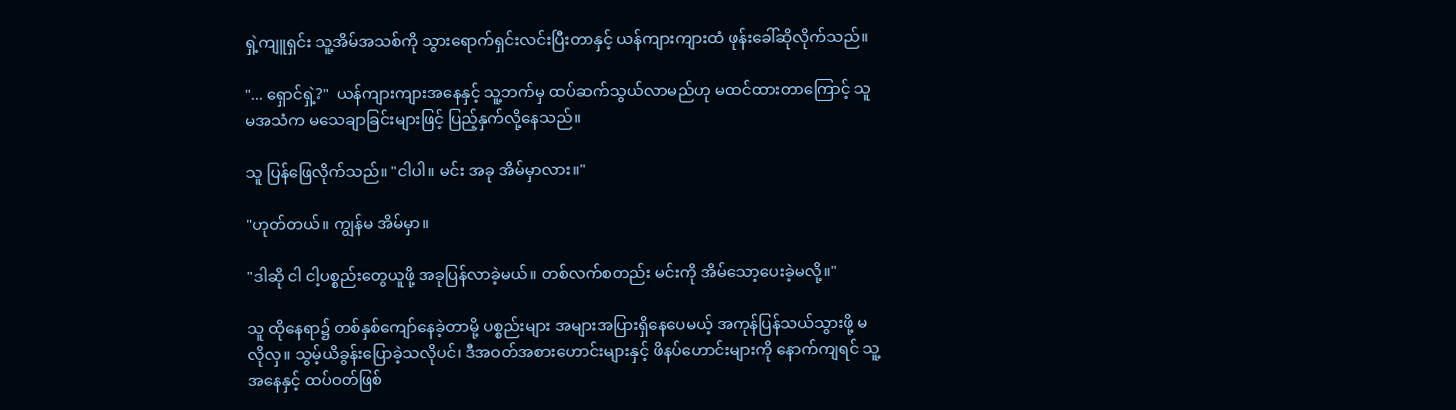ရှဲ့ကျူရှင်း သူ့အိမ်အသစ်ကို သွားရောက်ရှင်းလင်းပြီးတာနှင့် ယန်ကျားကျားထံ ဖုန်းခေါ်ဆိုလိုက်သည်။

"... ရှောင်ရှဲ့?"  ယန်ကျားကျားအနေနှင့် သူ့ဘက်မှ ထပ်ဆက်သွယ်လာမည်ဟု မထင်ထားတာကြောင့် သူမအသံက မသေချာခြင်းများဖြင့် ပြည့်နှက်လို့နေသည်။

သူ ပြန်ဖြေလိုက်သည်။ "ငါပါ။ မင်း အခု အိမ်မှာလား။"

"ဟုတ်တယ်။ ကျွန်မ အိမ်မှာ။

"ဒါဆို ငါ ငါ့ပစ္စည်းတွေယူဖို့ အခုပြန်လာခဲ့မယ်။ တစ်လက်စတည်း မင်းကို အိမ်သော့ပေးခဲ့မလို့။"

သူ ထိုနေရာ၌ တစ်နှစ်ကျော်နေခဲ့တာမို့ ပစ္စည်းများ အများအပြားရှိနေပေမယ့် အကုန်ပြန်သယ်သွားဖို့ မလိုလှ။ သွမ့်ယိခွန်းပြောခဲ့သလိုပင်၊ ဒီအဝတ်အစားဟောင်းများနှင့် ဖိနပ်ဟောင်းများကို နောက်ကျရင် သူ့အနေနှင့် ထပ်ဝတ်ဖြစ်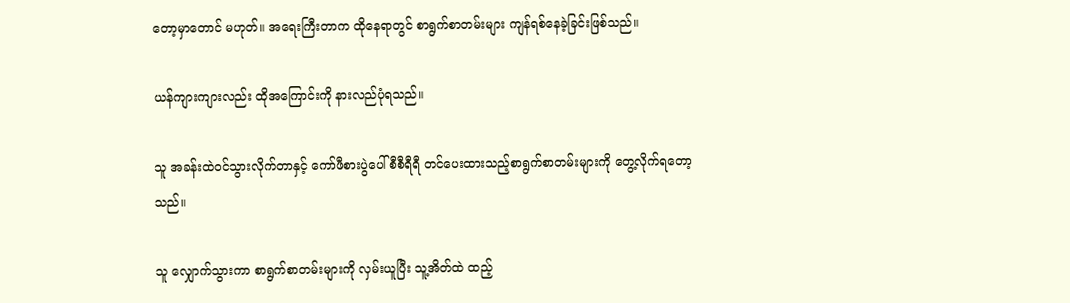တော့မှာတောင် မဟုတ်။ အရေးကြီးတာက ထိုနေရာတွင် စာရွက်စာတမ်းများ ကျန်ရစ်နေခဲ့ခြင်းဖြစ်သည်။

ယန်ကျားကျားလည်း ထိုအကြောင်းကို နားလည်ပုံရသည်။

သူ အခန်းထဲဝင်သွားလိုက်တာနှင့် ကော်ဖီစားပွဲပေါ် စီစီရီရီ တင်ပေးထားသည့်စာရွက်စာတမ်းများကို တွေ့လိုက်ရတော့သည်။

သူ လျှောက်သွားကာ စာရွက်စာတမ်းများကို လှမ်းယူပြီး သူ့အိတ်ထဲ ထည့်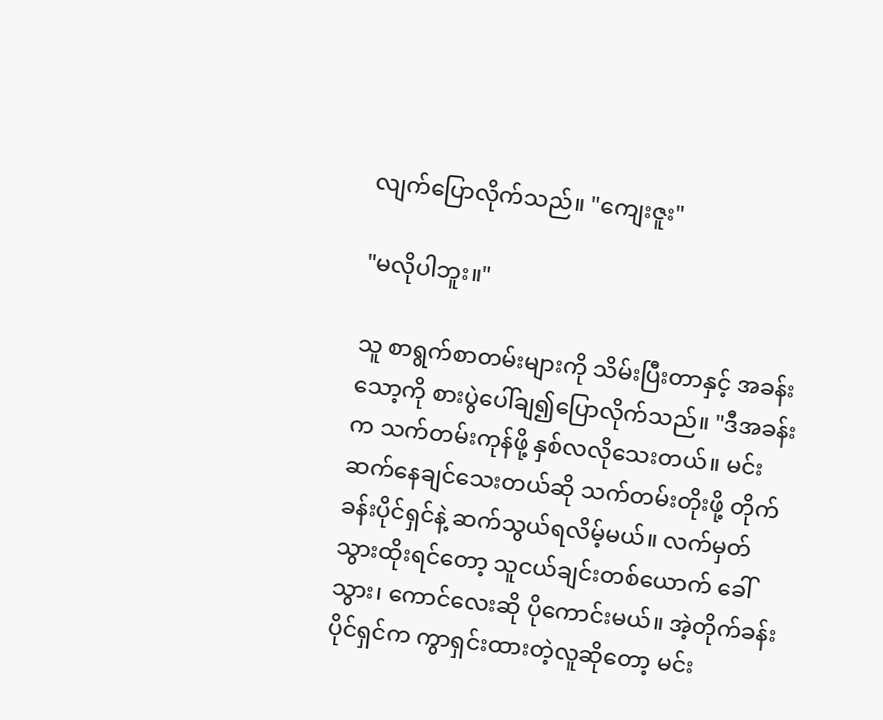လျက်ပြောလိုက်သည်။ "ကျေးဇူး"

"မလိုပါဘူး။"

သူ စာရွက်စာတမ်းများကို သိမ်းပြီးတာနှင့် အခန်းသော့ကို စားပွဲပေါ်ချ၍ပြောလိုက်သည်။ "ဒီအခန်းက သက်တမ်းကုန်ဖို့ နှစ်လလိုသေးတယ်။ မင်း ဆက်နေချင်သေးတယ်ဆို သက်တမ်းတိုးဖို့ တိုက်ခန်းပိုင်ရှင်နဲ့ ဆက်သွယ်ရလိမ့်မယ်။ လက်မှတ်သွားထိုးရင်တော့ သူငယ်ချင်းတစ်ယောက် ခေါ်သွား၊ ကောင်လေးဆို ပိုကောင်းမယ်။ အဲ့တိုက်ခန်းပိုင်ရှင်က ကွာရှင်းထားတဲ့လူဆိုတော့ မင်း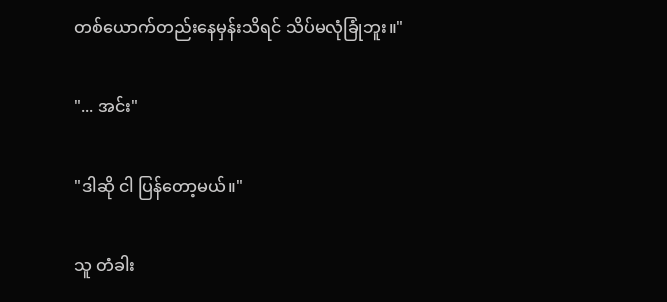တစ်ယောက်တည်းနေမှန်းသိရင် သိပ်မလုံခြုံဘူး။"

"... အင်း"

"ဒါဆို ငါ ပြန်တော့မယ်။"

သူ တံခါး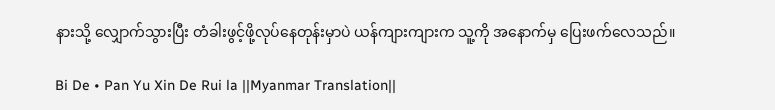နားသို့ လျှောက်သွားပြီး တံခါးဖွင့်ဖို့လုပ်နေတုန်းမှာပဲ ယန်ကျားကျားက သူ့ကို အနောက်မှ ပြေးဖက်လေသည်။

Bi De • Pan Yu Xin De Rui la ||Myanmar Translation||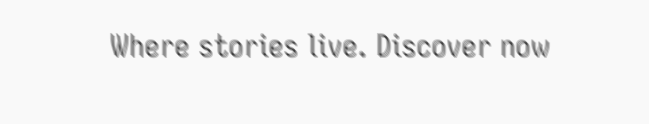Where stories live. Discover now